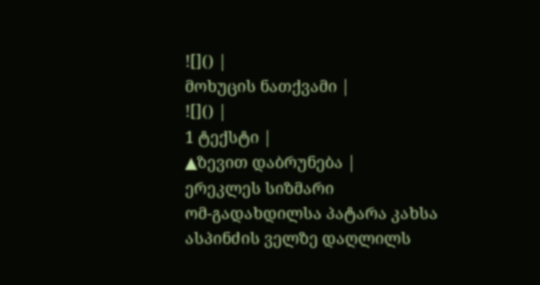![]() |
მოხუცის ნათქვამი |
![]() |
1 ტექსტი |
▲ზევით დაბრუნება |
ერეკლეს სიზმარი
ომ-გადახდილსა პატარა კახსა
ასპინძის ველზე დაღლილს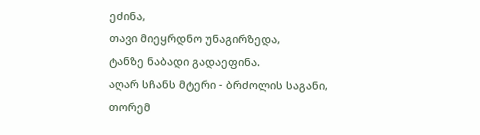ეძინა,
თავი მიეყრდნო უნაგირზედა,
ტანზე ნაბადი გადაეფინა.
აღარ სჩანს მტერი - ბრძოლის საგანი,
თორემ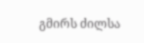გმირს ძილსა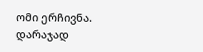ომი ერჩივნა.
დარაჯად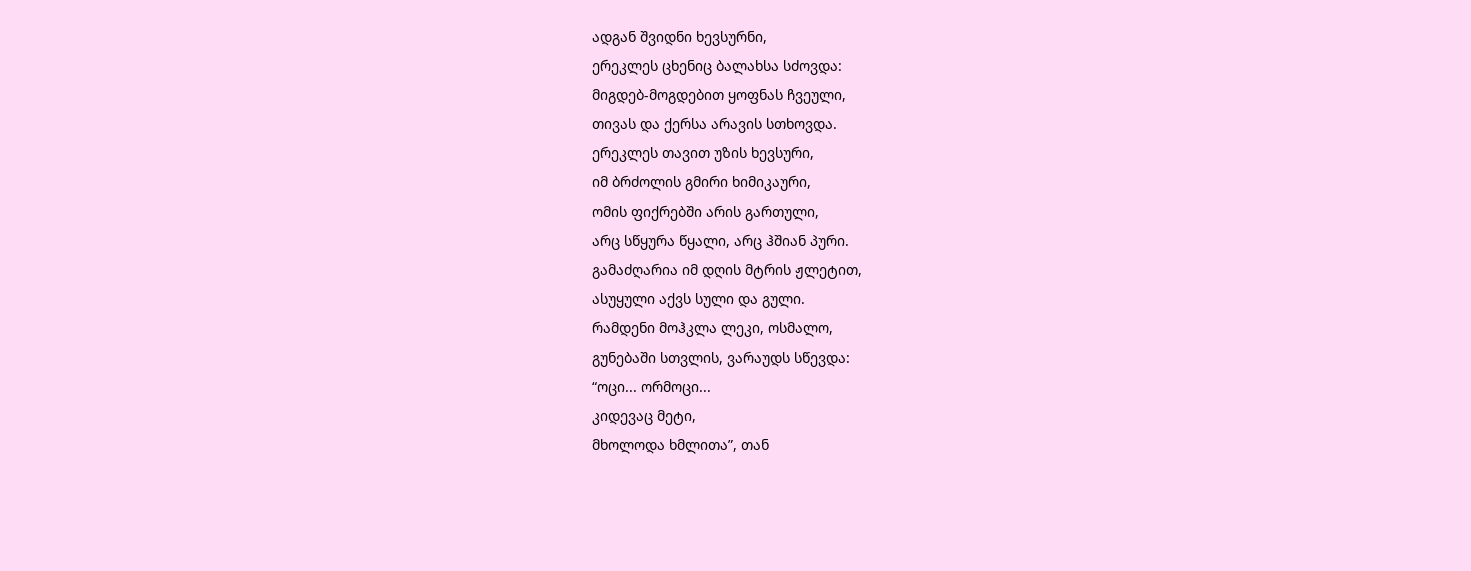ადგან შვიდნი ხევსურნი,
ერეკლეს ცხენიც ბალახსა სძოვდა:
მიგდებ-მოგდებით ყოფნას ჩვეული,
თივას და ქერსა არავის სთხოვდა.
ერეკლეს თავით უზის ხევსური,
იმ ბრძოლის გმირი ხიმიკაური,
ომის ფიქრებში არის გართული,
არც სწყურა წყალი, არც ჰშიან პური.
გამაძღარია იმ დღის მტრის ჟლეტით,
ასუყული აქვს სული და გული.
რამდენი მოჰკლა ლეკი, ოსმალო,
გუნებაში სთვლის, ვარაუდს სწევდა:
“ოცი... ორმოცი...
კიდევაც მეტი,
მხოლოდა ხმლითა”, თან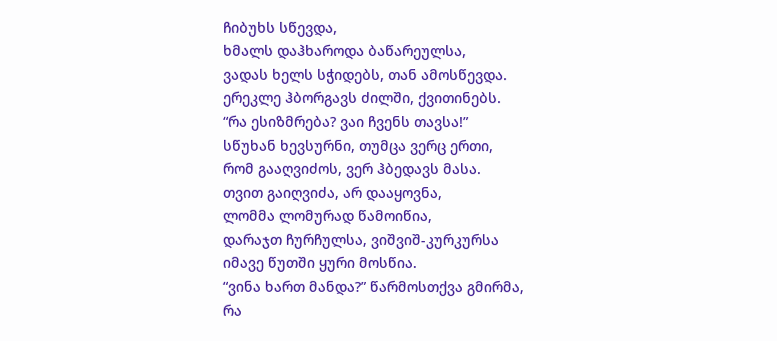ჩიბუხს სწევდა,
ხმალს დაჰხაროდა ბაწარეულსა,
ვადას ხელს სჭიდებს, თან ამოსწევდა.
ერეკლე ჰბორგავს ძილში, ქვითინებს.
“რა ესიზმრება? ვაი ჩვენს თავსა!”
სწუხან ხევსურნი, თუმცა ვერც ერთი,
რომ გააღვიძოს, ვერ ჰბედავს მასა.
თვით გაიღვიძა, არ დააყოვნა,
ლომმა ლომურად წამოიწია,
დარაჯთ ჩურჩულსა, ვიშვიშ-კურკურსა
იმავე წუთში ყური მოსწია.
“ვინა ხართ მანდა?” წარმოსთქვა გმირმა,
რა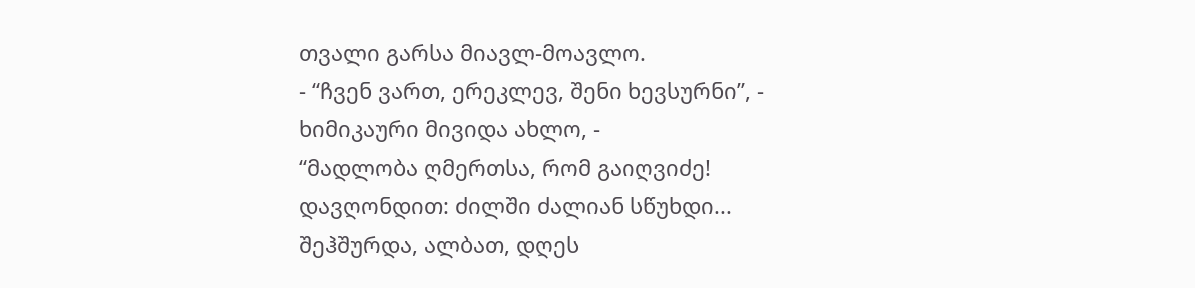თვალი გარსა მიავლ-მოავლო.
- “ჩვენ ვართ, ერეკლევ, შენი ხევსურნი”, -
ხიმიკაური მივიდა ახლო, -
“მადლობა ღმერთსა, რომ გაიღვიძე!
დავღონდით: ძილში ძალიან სწუხდი...
შეჰშურდა, ალბათ, დღეს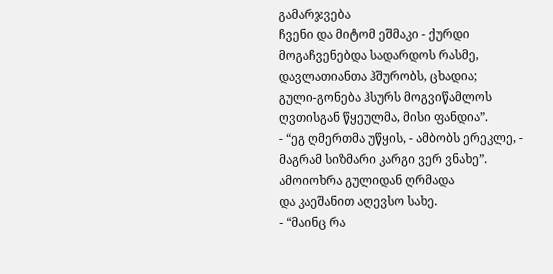გამარჯვება
ჩვენი და მიტომ ეშმაკი - ქურდი
მოგაჩვენებდა სადარდოს რასმე,
დავლათიანთა ჰშურობს, ცხადია;
გული-გონება ჰსურს მოგვიწამლოს
ღვთისგან წყეულმა, მისი ფანდია”.
- “ეგ ღმერთმა უწყის, - ამბობს ერეკლე, -
მაგრამ სიზმარი კარგი ვერ ვნახე”.
ამოიოხრა გულიდან ღრმადა
და კაეშანით აღევსო სახე.
- “მაინც რა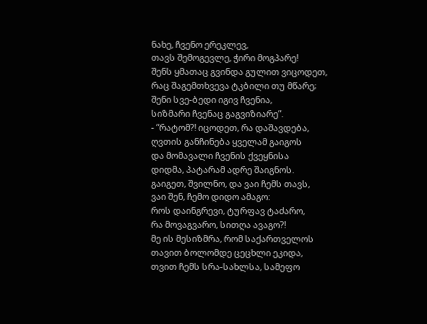ნახე, ჩვენო ერეკლევ,
თავს შემოგევლე, ჭირი მოგპარე!
შენს ყმათაც გვინდა გულით ვიცოდეთ,
რაც შაგემთხვევა ტკბილი თუ მწარე;
შენი სვე-ბედი იგივ ჩვენია,
სიზმარი ჩვენაც გაგვიზიარე”.
- “რატომ?! იცოდეთ, რა დაშავდება,
ღვთის განჩინება ყველამ გაიგოს
და მომავალი ჩვენის ქვეყნისა
დიდმა, პატარამ ადრე შაიგნოს.
გაიგეთ, შვილნო, და ვაი ჩემს თავს,
ვაი შენ, ჩემო დიდო ამაგო:
როს დაინგრევი, ტურფავ ტაძარო,
რა მოვაგვარო, სითღა ავაგო?!
მე ის მესიზმრა, რომ საქართველოს
თავით ბოლომდე ცეცხლი ეკიდა,
თვით ჩემს სრა-სახლსა, სამეფო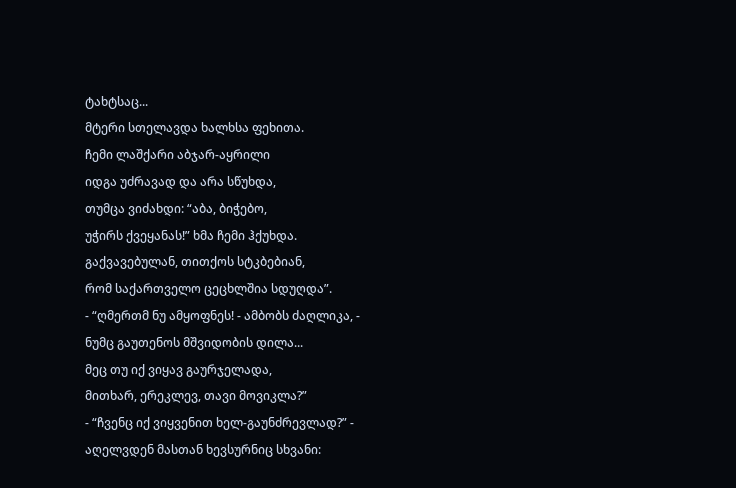ტახტსაც...
მტერი სთელავდა ხალხსა ფეხითა.
ჩემი ლაშქარი აბჯარ-აყრილი
იდგა უძრავად და არა სწუხდა,
თუმცა ვიძახდი: “აბა, ბიჭებო,
უჭირს ქვეყანას!” ხმა ჩემი ჰქუხდა.
გაქვავებულან, თითქოს სტკბებიან,
რომ საქართველო ცეცხლშია სდუღდა”.
- “ღმერთმ ნუ ამყოფნეს! - ამბობს ძაღლიკა, -
ნუმც გაუთენოს მშვიდობის დილა...
მეც თუ იქ ვიყავ გაურჯელადა,
მითხარ, ერეკლევ, თავი მოვიკლა?”
- “ჩვენც იქ ვიყვენით ხელ-გაუნძრევლად?” -
აღელვდენ მასთან ხევსურნიც სხვანი: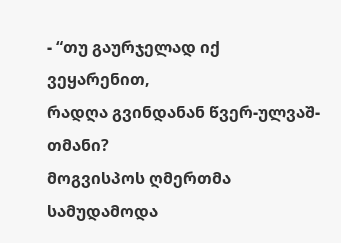- “თუ გაურჯელად იქ ვეყარენით,
რადღა გვინდანან წვერ-ულვაშ-თმანი?
მოგვისპოს ღმერთმა სამუდამოდა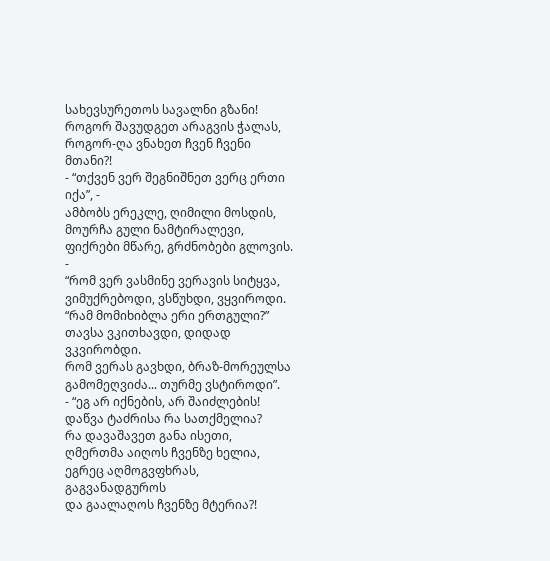სახევსურეთოს სავალნი გზანი!
როგორ შავუდგეთ არაგვის ჭალას,
როგორ-ღა ვნახეთ ჩვენ ჩვენი მთანი?!
- “თქვენ ვერ შეგნიშნეთ ვერც ერთი იქა”, -
ამბობს ერეკლე, ღიმილი მოსდის,
მოურჩა გული ნამტირალევი,
ფიქრები მწარე, გრძნობები გლოვის. -
“რომ ვერ ვასმინე ვერავის სიტყვა,
ვიმუქრებოდი, ვსწუხდი, ვყვიროდი.
“რამ მომიხიბლა ერი ერთგული?”
თავსა ვკითხავდი, დიდად ვკვირობდი.
რომ ვერას გავხდი, ბრაზ-მორეულსა
გამომეღვიძა... თურმე ვსტიროდი”.
- “ეგ არ იქნების, არ შაიძლების!
დაწვა ტაძრისა რა სათქმელია?
რა დავაშავეთ განა ისეთი,
ღმერთმა აიღოს ჩვენზე ხელია,
ეგრეც აღმოგვფხრას, გაგვანადგუროს
და გაალაღოს ჩვენზე მტერია?!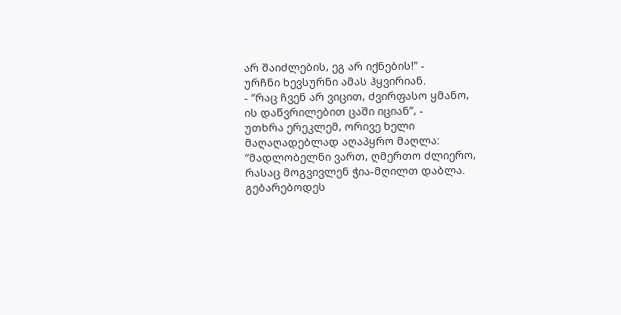არ შაიძლების, ეგ არ იქნების!” -
ურჩნი ხევსურნი ამას ჰყვირიან.
- “რაც ჩვენ არ ვიცით, ძვირფასო ყმანო,
ის დაწვრილებით ცაში იციან”, -
უთხრა ერეკლემ, ორივე ხელი
მაღაღადებლად აღაპყრო მაღლა:
“მადლობელნი ვართ, ღმერთო ძლიერო,
რასაც მოგვივლენ ჭია-მღილთ დაბლა.
გებარებოდეს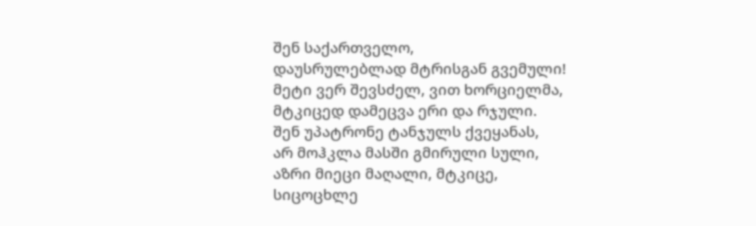შენ საქართველო,
დაუსრულებლად მტრისგან გვემული!
მეტი ვერ შევსძელ, ვით ხორციელმა,
მტკიცედ დამეცვა ერი და რჯული.
შენ უპატრონე ტანჯულს ქვეყანას,
არ მოჰკლა მასში გმირული სული,
აზრი მიეცი მაღალი, მტკიცე,
სიცოცხლე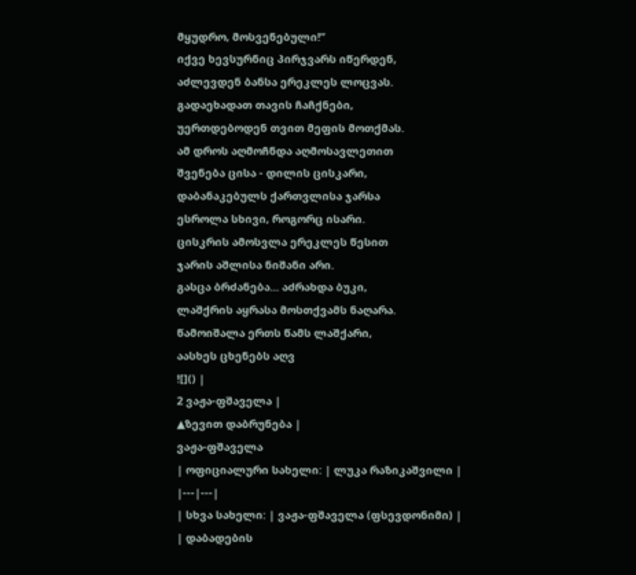მყუდრო, მოსვენებული!”
იქვე ხევსურნიც პირჯვარს იწერდენ,
აძლევდენ ბანსა ერეკლეს ლოცვას.
გადაეხადათ თავის ჩაჩქნები,
უერთდებოდენ თვით მეფის მოთქმას.
ამ დროს აღმოჩნდა აღმოსავლეთით
შვენება ცისა - დილის ცისკარი,
დაბანაკებულს ქართვლისა ჯარსა
ესროლა სხივი, როგორც ისარი.
ცისკრის ამოსვლა ერეკლეს წესით
ჯარის აშლისა ნიშანი არი.
გასცა ბრძანება... აძრახდა ბუკი,
ლაშქრის აყრასა მოსთქვამს ნაღარა.
წამოიშალა ერთს წამს ლაშქარი,
აასხეს ცხენებს აღვ
![]() |
2 ვაჟა-ფშაველა |
▲ზევით დაბრუნება |
ვაჟა-ფშაველა
| ოფიციალური სახელი: | ლუკა რაზიკაშვილი |
|---|---|
| სხვა სახელი: | ვაჟა-ფშაველა (ფსევდონიმი) |
| დაბადების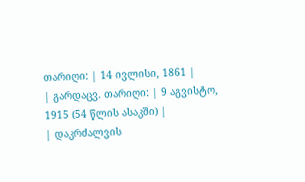თარიღი: | 14 ივლისი, 1861 |
| გარდაცვ. თარიღი: | 9 აგვისტო, 1915 (54 წლის ასაკში) |
| დაკრძალვის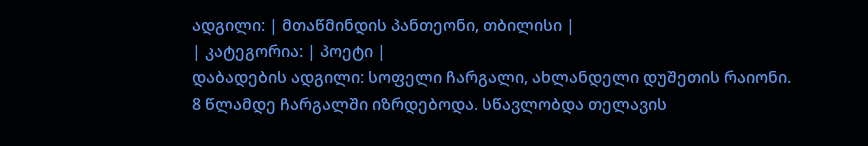ადგილი: | მთაწმინდის პანთეონი, თბილისი |
| კატეგორია: | პოეტი |
დაბადების ადგილი: სოფელი ჩარგალი, ახლანდელი დუშეთის რაიონი.
8 წლამდე ჩარგალში იზრდებოდა. სწავლობდა თელავის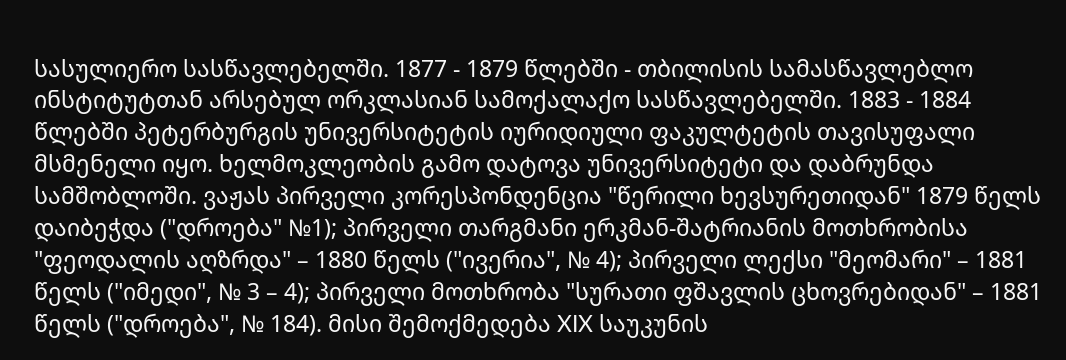სასულიერო სასწავლებელში. 1877 - 1879 წლებში - თბილისის სამასწავლებლო ინსტიტუტთან არსებულ ორკლასიან სამოქალაქო სასწავლებელში. 1883 - 1884 წლებში პეტერბურგის უნივერსიტეტის იურიდიული ფაკულტეტის თავისუფალი მსმენელი იყო. ხელმოკლეობის გამო დატოვა უნივერსიტეტი და დაბრუნდა სამშობლოში. ვაჟას პირველი კორესპონდენცია "წერილი ხევსურეთიდან" 1879 წელს დაიბეჭდა ("დროება" №1); პირველი თარგმანი ერკმან-შატრიანის მოთხრობისა "ფეოდალის აღზრდა" – 1880 წელს ("ივერია", № 4); პირველი ლექსი "მეომარი" – 1881 წელს ("იმედი", № 3 – 4); პირველი მოთხრობა "სურათი ფშავლის ცხოვრებიდან" – 1881 წელს ("დროება", № 184). მისი შემოქმედება XIX საუკუნის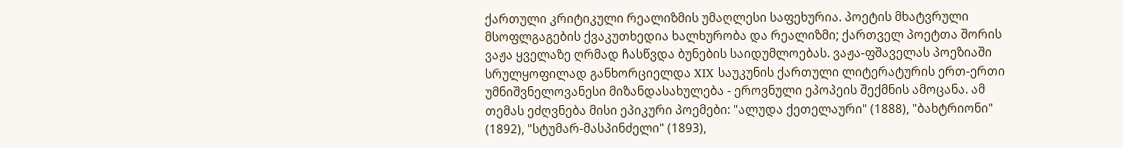ქართული კრიტიკული რეალიზმის უმაღლესი საფეხურია. პოეტის მხატვრული მსოფლგაგების ქვაკუთხედია ხალხურობა და რეალიზმი; ქართველ პოეტთა შორის ვაჟა ყველაზე ღრმად ჩასწვდა ბუნების საიდუმლოებას. ვაჟა-ფშაველას პოეზიაში სრულყოფილად განხორციელდა XIX საუკუნის ქართული ლიტერატურის ერთ-ერთი უმნიშვნელოვანესი მიზანდასახულება - ეროვნული ეპოპეის შექმნის ამოცანა. ამ თემას ეძღვნება მისი ეპიკური პოემები: "ალუდა ქეთელაური" (1888), "ბახტრიონი" (1892), "სტუმარ-მასპინძელი" (1893),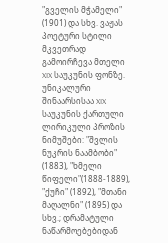"გველის მჭამელი" (1901) და სხვ. ვაჟას პოეტური სტილი მკვეთრად გამოირჩევა მთელი XIX საუკუნის ფონზე. უნიკალური შინაარსისაა XIX საუკუნის ქართული ლირიკული პროზის ნიმუშები: "შვლის ნუკრის ნაამბობი" (1883), "ხმელი წიფელი"(1888-1889), "ქუჩი" (1892), "მთანი მაღალნი" (1895) და სხვ.; დრამატული ნაწარმოებებიდან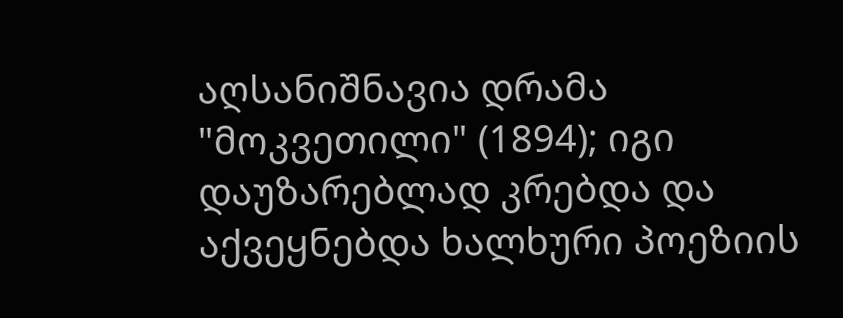აღსანიშნავია დრამა "მოკვეთილი" (1894); იგი დაუზარებლად კრებდა და აქვეყნებდა ხალხური პოეზიის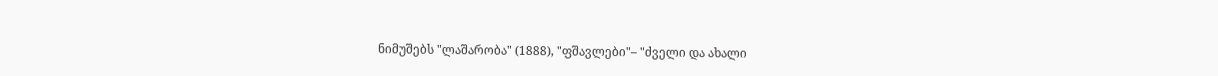ნიმუშებს "ლაშარობა" (1888), "ფშავლები"– "ძველი და ახალი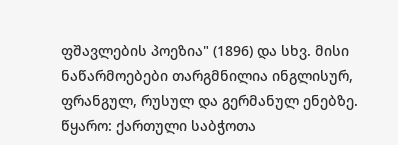ფშავლების პოეზია" (1896) და სხვ. მისი ნაწარმოებები თარგმნილია ინგლისურ, ფრანგულ, რუსულ და გერმანულ ენებზე.
წყარო: ქართული საბჭოთა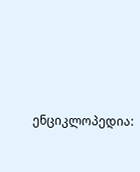ენციკლოპედია: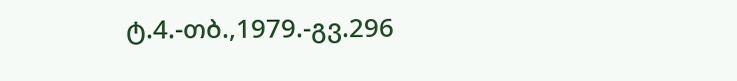ტ.4.-თბ.,1979.-გვ.296